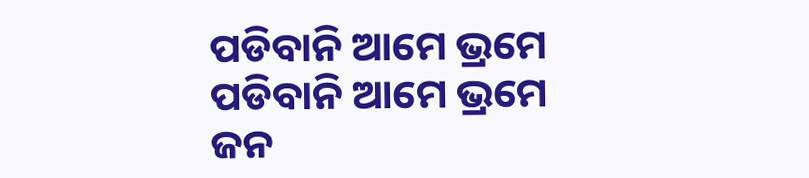ପଡିବାନି ଆମେ ଭ୍ରମେ
ପଡିବାନି ଆମେ ଭ୍ରମେ
ଜନ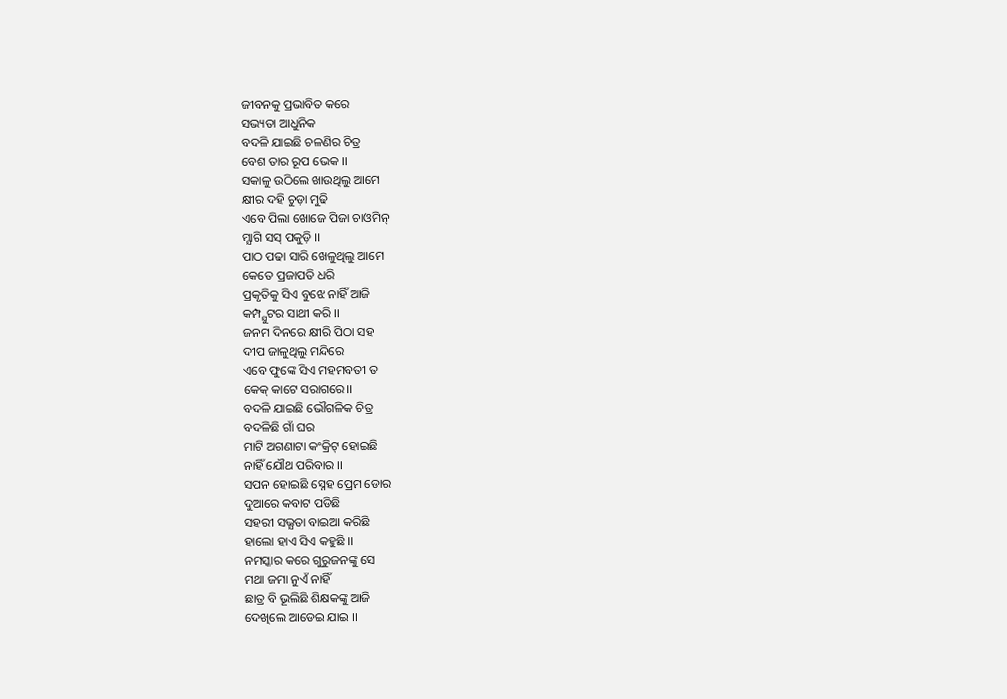ଜୀବନକୁ ପ୍ରଭାବିତ କରେ
ସଭ୍ୟତା ଆଧୁନିକ
ବଦଳି ଯାଇଛି ଚଳଣିର ଚିତ୍ର
ବେଶ ତାର ରୂପ ଭେକ ।।
ସକାଳୁ ଉଠିଲେ ଖାଉଥିଲୁ ଆମେ
କ୍ଷୀର ଦହି ଚୁଡ଼ା ମୁଢି
ଏବେ ପିଲା ଖୋଜେ ପିଜା ଚାଓମିନ୍
ମ୍ଯାଗି ସସ୍ ପକୁଡ଼ି ।।
ପାଠ ପଢା ସାରି ଖେଳୁଥିଲୁ ଆମେ
କେତେ ପ୍ରଜାପତି ଧରି
ପ୍ରକୃତିକୁ ସିଏ ବୁଝେ ନାହିଁ ଆଜି
କମ୍ପ୍ଯୁଟର ସାଥୀ କରି ।।
ଜନମ ଦିନରେ କ୍ଷୀରି ପିଠା ସହ
ଦୀପ ଜାଳୁଥିଲୁ ମନ୍ଦିରେ
ଏବେ ଫୁଙ୍କେ ସିଏ ମହମବତୀ ତ
କେକ୍ କାଟେ ସରାଗରେ।।
ବଦଳି ଯାଇଛି ଭୌଗଳିକ ଚିତ୍ର
ବଦଳିଛି ଗାଁ ଘର
ମାଟି ଅଗଣାଟା କଂକ୍ରିଟ୍ ହୋଇଛି
ନାହିଁ ଯୌଥ ପରିବାର ।।
ସପନ ହୋଇଛି ସ୍ନେହ ପ୍ରେମ ଡୋର
ଦୁଆରେ କବାଟ ପଡିଛି
ସହରୀ ସଭ୍ଯତା ବାଇଆ କରିଛି
ହାଲୋ ହାଏ ସିଏ କହୁଛି ।।
ନମସ୍କାର କରେ ଗୁରୁଜନଙ୍କୁ ସେ
ମଥା ଜମା ନୁଏଁ ନାହିଁ
ଛାତ୍ର ବି ଭୂଲିଛି ଶିକ୍ଷକଙ୍କୁ ଆଜି
ଦେଖିଲେ ଆଡେଇ ଯାଇ ।।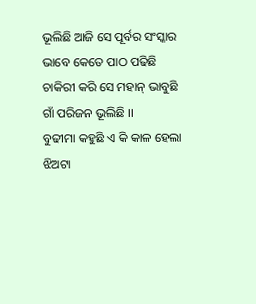ଭୂଲିଛି ଆଜି ସେ ପୂର୍ବର ସଂସ୍କାର
ଭାବେ କେତେ ପାଠ ପଢିଛି
ଚାକିରୀ କରି ସେ ମହାନ୍ ଭାବୁଛି
ଗାଁ ପରିଜନ ଭୂଲିଛି ।।
ବୁଢୀମା କହୁଛି ଏ କି କାଳ ହେଲା
ଝିଅଟା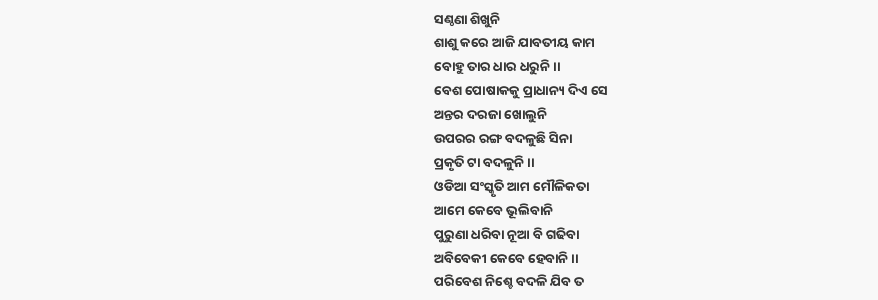ସଣ୍ଠଣା ଶିଖୁନି
ଶାଶୁ କରେ ଆଜି ଯାବତୀୟ କାମ
ବୋହୁ ତାର ଧାର ଧରୁନି ।।
ବେଶ ପୋଷାକକୁ ପ୍ରାଧାନ୍ୟ ଦିଏ ସେ
ଅନ୍ତର ଦରଜା ଖୋଲୁନି
ଉପରର ରଙ୍ଗ ବଦଳୁଛି ସିନା
ପ୍ରକୃତି ଟା ବଦଳୁନି ।।
ଓଡିଆ ସଂସ୍କୃତି ଆମ ମୌଳିକତା
ଆମେ କେବେ ଭୂଲିବାନି
ପୁରୁଣା ଧରିବା ନୂଆ ବି ଗଢିବା
ଅବିବେକୀ କେବେ ହେବାନି ।।
ପରିବେଶ ନିଶ୍ଚେ ବଦଳି ଯିବ ତ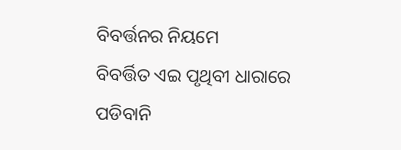ବିବର୍ତ୍ତନର ନିୟମେ
ବିବର୍ତ୍ତିତ ଏଇ ପୃଥିବୀ ଧାରାରେ
ପଡିବାନି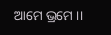ଆମେ ଭ୍ରମେ ।।